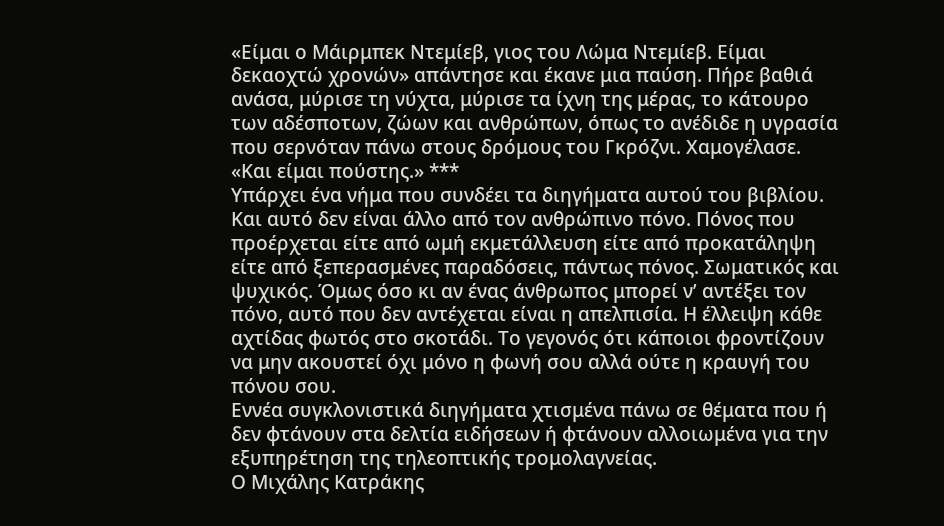«Είμαι ο Μάιρμπεκ Ντεμίεβ, γιος του Λώμα Ντεμίεβ. Είμαι δεκαοχτώ χρονών» απάντησε και έκανε μια παύση. Πήρε βαθιά ανάσα, μύρισε τη νύχτα, μύρισε τα ίχνη της μέρας, το κάτουρο των αδέσποτων, ζώων και ανθρώπων, όπως το ανέδιδε η υγρασία που σερνόταν πάνω στους δρόμους του Γκρόζνι. Χαμογέλασε. «Και είμαι πούστης.» ***
Υπάρχει ένα νήμα που συνδέει τα διηγήματα αυτού του βιβλίου. Και αυτό δεν είναι άλλο από τον ανθρώπινο πόνο. Πόνος που προέρχεται είτε από ωμή εκμετάλλευση είτε από προκατάληψη είτε από ξεπερασμένες παραδόσεις, πάντως πόνος. Σωματικός και ψυχικός. Όμως όσο κι αν ένας άνθρωπος μπορεί ν’ αντέξει τον πόνο, αυτό που δεν αντέχεται είναι η απελπισία. Η έλλειψη κάθε αχτίδας φωτός στο σκοτάδι. Το γεγονός ότι κάποιοι φροντίζουν να μην ακουστεί όχι μόνο η φωνή σου αλλά ούτε η κραυγή του πόνου σου.
Εννέα συγκλονιστικά διηγήματα χτισμένα πάνω σε θέματα που ή δεν φτάνουν στα δελτία ειδήσεων ή φτάνουν αλλοιωμένα για την εξυπηρέτηση της τηλεοπτικής τρομολαγνείας.
Ο Μιχάλης Κατράκης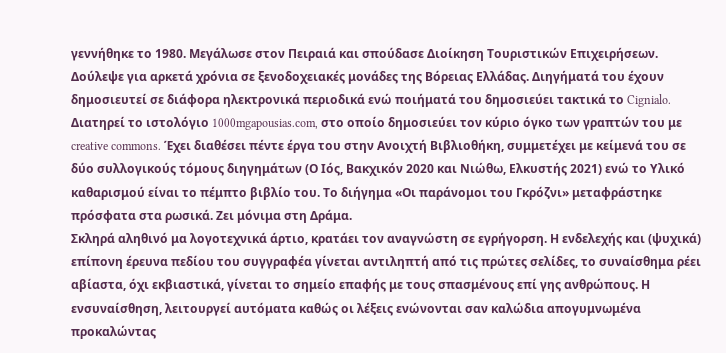γεννήθηκε το 1980. Μεγάλωσε στον Πειραιά και σπούδασε Διοίκηση Τουριστικών Επιχειρήσεων. Δούλεψε για αρκετά χρόνια σε ξενοδοχειακές μονάδες της Βόρειας Ελλάδας. Διηγήματά του έχουν δημοσιευτεί σε διάφορα ηλεκτρονικά περιοδικά ενώ ποιήματά του δημοσιεύει τακτικά το Cignialo. Διατηρεί το ιστολόγιο 1000mgapousias.com, στο οποίο δημοσιεύει τον κύριο όγκο των γραπτών του με creative commons. Έχει διαθέσει πέντε έργα του στην Ανοιχτή Βιβλιοθήκη, συμμετέχει με κείμενά του σε δύο συλλογικούς τόμους διηγημάτων (Ο Ιός, Βακχικόν 2020 και Νιώθω, Ελκυστής 2021) ενώ το Υλικό καθαρισμού είναι το πέμπτο βιβλίο του. Το διήγημα «Οι παράνομοι του Γκρόζνι» μεταφράστηκε πρόσφατα στα ρωσικά. Ζει μόνιμα στη Δράμα.
Σκληρά αληθινό μα λογοτεχνικά άρτιο, κρατάει τον αναγνώστη σε εγρήγορση. Η ενδελεχής και (ψυχικά) επίπονη έρευνα πεδίου του συγγραφέα γίνεται αντιληπτή από τις πρώτες σελίδες, το συναίσθημα ρέει αβίαστα, όχι εκβιαστικά, γίνεται το σημείο επαφής με τους σπασμένους επί γης ανθρώπους. Η ενσυναίσθηση, λειτουργεί αυτόματα καθώς οι λέξεις ενώνονται σαν καλώδια απογυμνωμένα προκαλώντας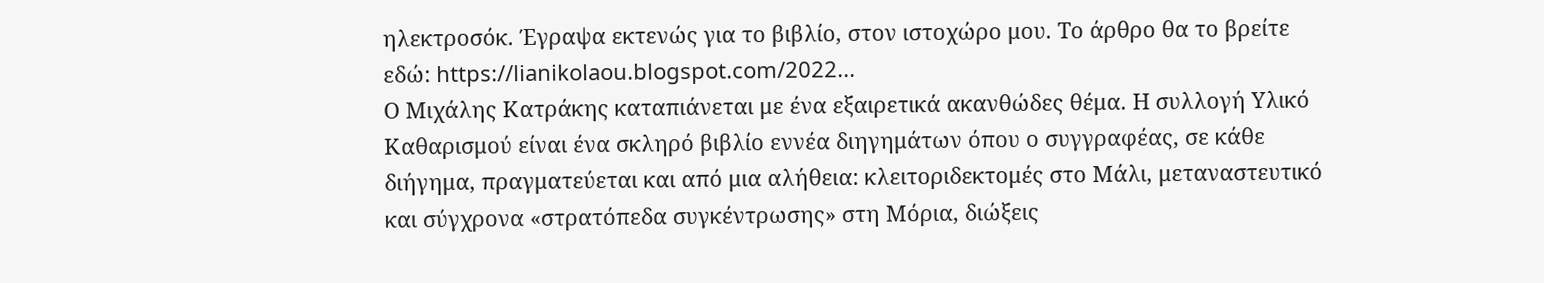ηλεκτροσόκ. Έγραψα εκτενώς για το βιβλίο, στον ιστοχώρο μου. Το άρθρο θα το βρείτε εδώ: https://lianikolaou.blogspot.com/2022...
Ο Μιχάλης Κατράκης καταπιάνεται με ένα εξαιρετικά ακανθώδες θέμα. Η συλλογή Υλικό Καθαρισμού είναι ένα σκληρό βιβλίο εννέα διηγημάτων όπου ο συγγραφέας, σε κάθε διήγημα, πραγματεύεται και από μια αλήθεια: κλειτοριδεκτομές στο Μάλι, μεταναστευτικό και σύγχρονα «στρατόπεδα συγκέντρωσης» στη Μόρια, διώξεις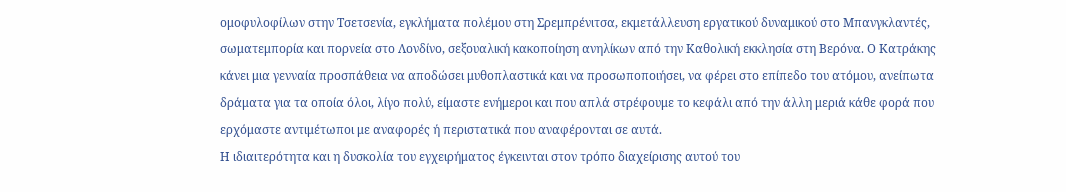ομοφυλοφίλων στην Τσετσενία, εγκλήματα πολέμου στη Σρεμπρένιτσα, εκμετάλλευση εργατικού δυναμικού στο Μπανγκλαντές, σωματεμπορία και πορνεία στο Λονδίνο, σεξουαλική κακοποίηση ανηλίκων από την Καθολική εκκλησία στη Βερόνα. Ο Κατράκης κάνει μια γενναία προσπάθεια να αποδώσει μυθοπλαστικά και να προσωποποιήσει, να φέρει στο επίπεδο του ατόμου, ανείπωτα δράματα για τα οποία όλοι, λίγο πολύ, είμαστε ενήμεροι και που απλά στρέφουμε το κεφάλι από την άλλη μεριά κάθε φορά που ερχόμαστε αντιμέτωποι με αναφορές ή περιστατικά που αναφέρονται σε αυτά.
Η ιδιαιτερότητα και η δυσκολία του εγχειρήματος έγκεινται στον τρόπο διαχείρισης αυτού του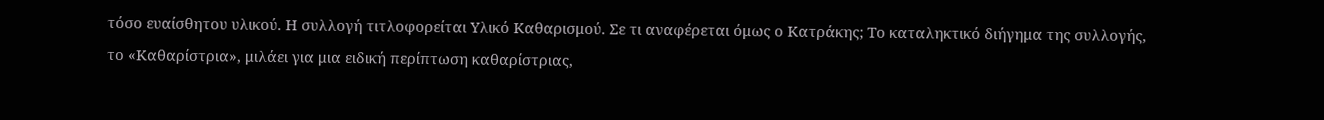τόσο ευαίσθητου υλικού. Η συλλογή τιτλοφορείται Υλικό Καθαρισμού. Σε τι αναφέρεται όμως ο Κατράκης; Το καταληκτικό διήγημα της συλλογής, το «Καθαρίστρια», μιλάει για μια ειδική περίπτωση καθαρίστριας,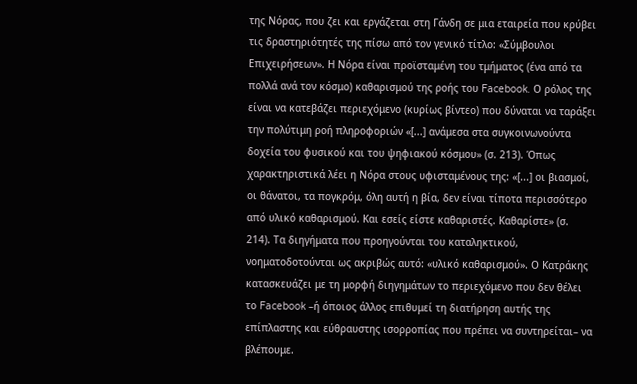της Νόρας, που ζει και εργάζεται στη Γάνδη σε μια εταιρεία που κρύβει τις δραστηριότητές της πίσω από τον γενικό τίτλο: «Σύμβουλοι Επιχειρήσεων». Η Νόρα είναι προϊσταμένη του τμήματος (ένα από τα πολλά ανά τον κόσμο) καθαρισμού της ροής του Facebook. Ο ρόλος της είναι να κατεβάζει περιεχόμενο (κυρίως βίντεο) που δύναται να ταράξει την πολύτιμη ροή πληροφοριών «[...] ανάμεσα στα συγκοινωνούντα δοχεία του φυσικού και του ψηφιακού κόσμου» (σ. 213). Όπως χαρακτηριστικά λέει η Νόρα στους υφισταμένους της: «[...] οι βιασμοί, οι θάνατοι, τα πογκρόμ, όλη αυτή η βία, δεν είναι τίποτα περισσότερο από υλικό καθαρισμού. Και εσείς είστε καθαριστές. Καθαρίστε» (σ. 214). Τα διηγήματα που προηγούνται του καταληκτικού, νοηματοδοτούνται ως ακριβώς αυτό: «υλικό καθαρισμού». Ο Κατράκης κατασκευάζει με τη μορφή διηγημάτων το περιεχόμενο που δεν θέλει το Facebook –ή όποιος άλλος επιθυμεί τη διατήρηση αυτής της επίπλαστης και εύθραυστης ισορροπίας που πρέπει να συντηρείται– να βλέπουμε.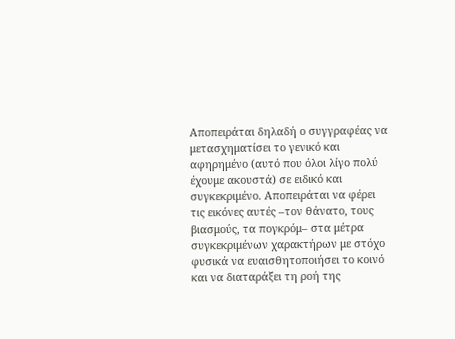Αποπειράται δηλαδή ο συγγραφέας να μετασχηματίσει το γενικό και αφηρημένο (αυτό που όλοι λίγο πολύ έχουμε ακουστά) σε ειδικό και συγκεκριμένο. Αποπειράται να φέρει τις εικόνες αυτές –τον θάνατο, τους βιασμούς, τα πογκρόμ– στα μέτρα συγκεκριμένων χαρακτήρων με στόχο φυσικά να ευαισθητοποιήσει το κοινό και να διαταράξει τη ροή της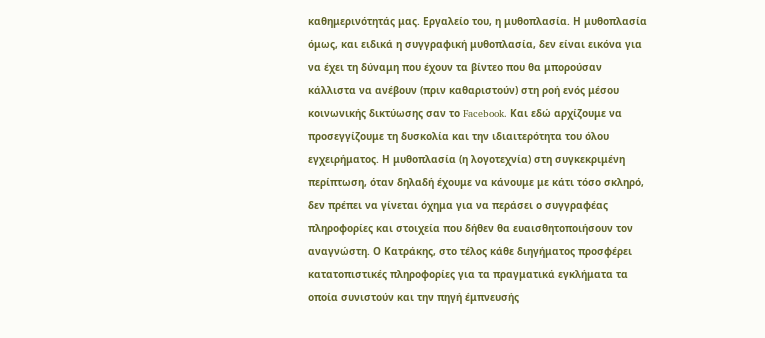καθημερινότητάς μας. Εργαλείο του, η μυθοπλασία. Η μυθοπλασία όμως, και ειδικά η συγγραφική μυθοπλασία, δεν είναι εικόνα για να έχει τη δύναμη που έχουν τα βίντεο που θα μπορούσαν κάλλιστα να ανέβουν (πριν καθαριστούν) στη ροή ενός μέσου κοινωνικής δικτύωσης σαν το Facebook. Και εδώ αρχίζουμε να προσεγγίζουμε τη δυσκολία και την ιδιαιτερότητα του όλου εγχειρήματος. Η μυθοπλασία (η λογοτεχνία) στη συγκεκριμένη περίπτωση, όταν δηλαδή έχουμε να κάνουμε με κάτι τόσο σκληρό, δεν πρέπει να γίνεται όχημα για να περάσει ο συγγραφέας πληροφορίες και στοιχεία που δήθεν θα ευαισθητοποιήσουν τον αναγνώστη. Ο Κατράκης, στο τέλος κάθε διηγήματος προσφέρει κατατοπιστικές πληροφορίες για τα πραγματικά εγκλήματα τα οποία συνιστούν και την πηγή έμπνευσής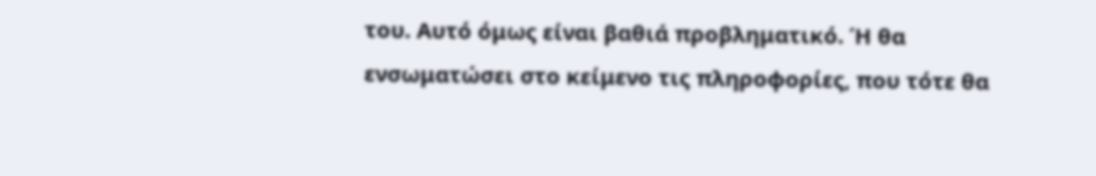του. Αυτό όμως είναι βαθιά προβληματικό. Ή θα ενσωματώσει στο κείμενο τις πληροφορίες, που τότε θα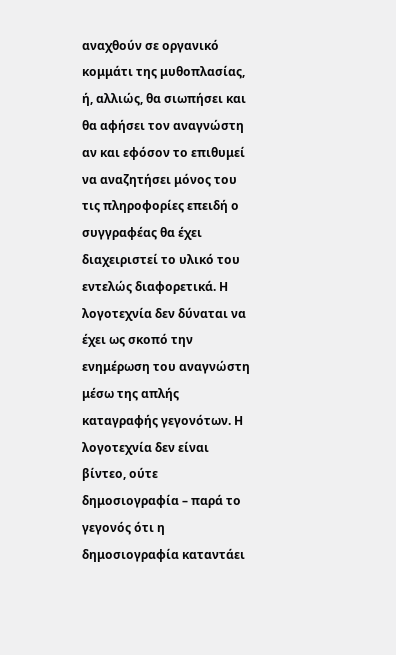αναχθούν σε οργανικό κομμάτι της μυθοπλασίας, ή, αλλιώς, θα σιωπήσει και θα αφήσει τον αναγνώστη αν και εφόσον το επιθυμεί να αναζητήσει μόνος του τις πληροφορίες επειδή ο συγγραφέας θα έχει διαχειριστεί το υλικό του εντελώς διαφορετικά. Η λογοτεχνία δεν δύναται να έχει ως σκοπό την ενημέρωση του αναγνώστη μέσω της απλής καταγραφής γεγονότων. Η λογοτεχνία δεν είναι βίντεο, ούτε δημοσιογραφία – παρά το γεγονός ότι η δημοσιογραφία καταντάει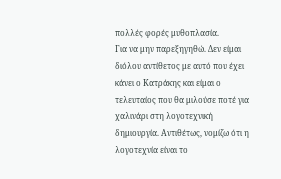πολλές φορές μυθοπλασία.
Για να μην παρεξηγηθώ. Δεν είμαι διόλου αντίθετος με αυτό που έχει κάνει ο Κατράκης και είμαι ο τελευταίος που θα μιλούσε ποτέ για χαλινάρι στη λογοτεχνική δημιουργία. Αντιθέτως, νομίζω ότι η λογοτεχνία είναι το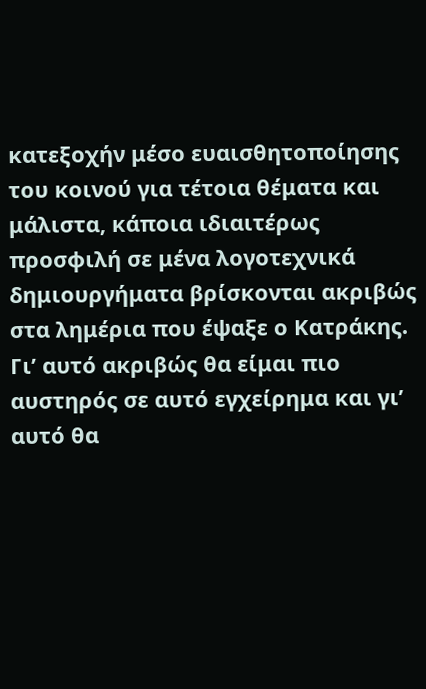κατεξοχήν μέσο ευαισθητοποίησης του κοινού για τέτοια θέματα και μάλιστα, κάποια ιδιαιτέρως προσφιλή σε μένα λογοτεχνικά δημιουργήματα βρίσκονται ακριβώς στα λημέρια που έψαξε ο Κατράκης. Γι’ αυτό ακριβώς θα είμαι πιο αυστηρός σε αυτό εγχείρημα και γι’ αυτό θα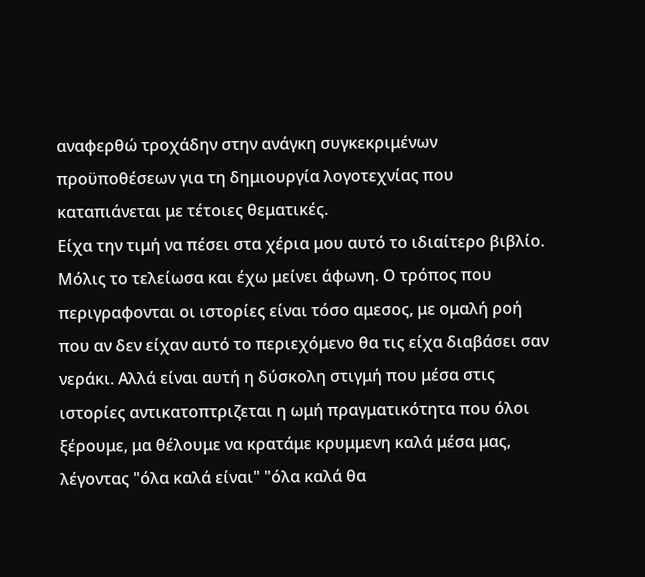αναφερθώ τροχάδην στην ανάγκη συγκεκριμένων προϋποθέσεων για τη δημιουργία λογοτεχνίας που καταπιάνεται με τέτοιες θεματικές.
Είχα την τιμή να πέσει στα χέρια μου αυτό το ιδιαίτερο βιβλίο. Μόλις το τελείωσα και έχω μείνει άφωνη. Ο τρόπος που περιγραφονται οι ιστορίες είναι τόσο αμεσος, με ομαλή ροή που αν δεν είχαν αυτό το περιεχόμενο θα τις είχα διαβάσει σαν νεράκι. Αλλά είναι αυτή η δύσκολη στιγμή που μέσα στις ιστορίες αντικατοπτριζεται η ωμή πραγματικότητα που όλοι ξέρουμε, μα θέλουμε να κρατάμε κρυμμενη καλά μέσα μας, λέγοντας "όλα καλά είναι" "όλα καλά θα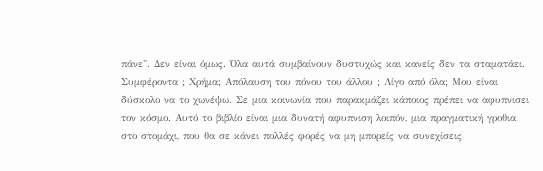πάνε". Δεν είναι όμως. Όλα αυτά συμβαίνουν δυστυχώς και κανείς δεν τα σταματάει. Συμφέροντα ; Χρήμα; Απόλαυση του πόνου του άλλου ; Λίγο από όλα; Μου είναι δύσκολο να το χωνέψω. Σε μια κοινωνία που παρακμάζει κάποιος πρέπει να αφυπνισει τον κόσμο. Αυτό το βιβλίο είναι μια δυνατή αφυπνιση λοιπόν, μια πραγματική γροθια στο στομάχι, που θα σε κάνει πολλές φορές να μη μπορείς να συνεχίσεις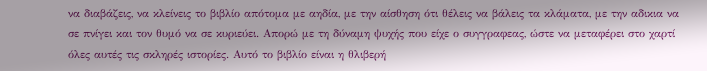να διαβάζεις, να κλείνεις το βιβλίο απότομα με αηδία, με την αίσθηση ότι θέλεις να βάλεις τα κλάματα, με την αδικια να σε πνίγει και τον θυμό να σε κυριεύει. Απορώ με τη δύναμη ψυχής που είχε ο συγγραφεας, ώστε να μεταφέρει στο χαρτί όλες αυτές τις σκληρές ιστορίες. Αυτό το βιβλίο είναι η θλιβερή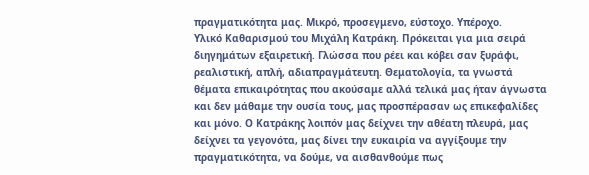πραγματικότητα μας. Μικρό, προσεγμενο, εύστοχο. Υπέροχο.
Υλικό Καθαρισμού του Μιχάλη Κατράκη. Πρόκειται για μια σειρά διηγημάτων εξαιρετική. Γλώσσα που ρέει και κόβει σαν ξυράφι, ρεαλιστική, απλή, αδιαπραγμάτευτη. Θεματολογία, τα γνωστά θέματα επικαιρότητας που ακούσαμε αλλά τελικά μας ήταν άγνωστα και δεν μάθαμε την ουσία τους, μας προσπέρασαν ως επικεφαλίδες και μόνο. Ο Κατράκης λοιπόν μας δείχνει την αθέατη πλευρά, μας δείχνει τα γεγονότα, μας δίνει την ευκαιρία να αγγίξουμε την πραγματικότητα, να δούμε, να αισθανθούμε πως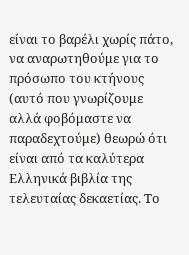είναι το βαρέλι χωρίς πάτο, να αναρωτηθούμε για το πρόσωπο του κτήνους (αυτό που γνωρίζουμε αλλά φοβόμαστε να παραδεχτούμε) θεωρώ ότι είναι από τα καλύτερα Ελληνικά βιβλία της τελευταίας δεκαετίας. Το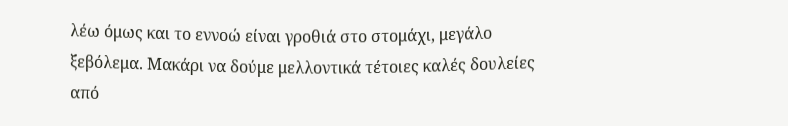λέω όμως και το εννοώ είναι γροθιά στο στομάχι, μεγάλο ξεβόλεμα. Μακάρι να δούμε μελλοντικά τέτοιες καλές δουλείες από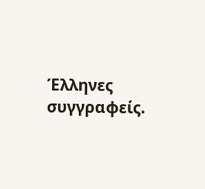Έλληνες συγγραφείς.